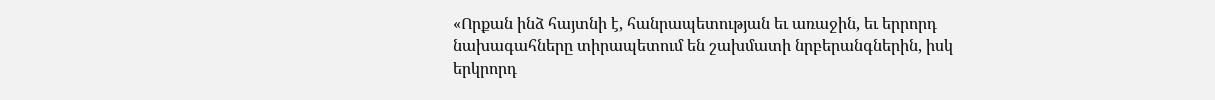«Որքան ինձ հայտնի է, հանրապետության եւ առաջին, եւ երրորդ նախագահները տիրապետում են շախմատի նրբերանգներին, իսկ երկրորդ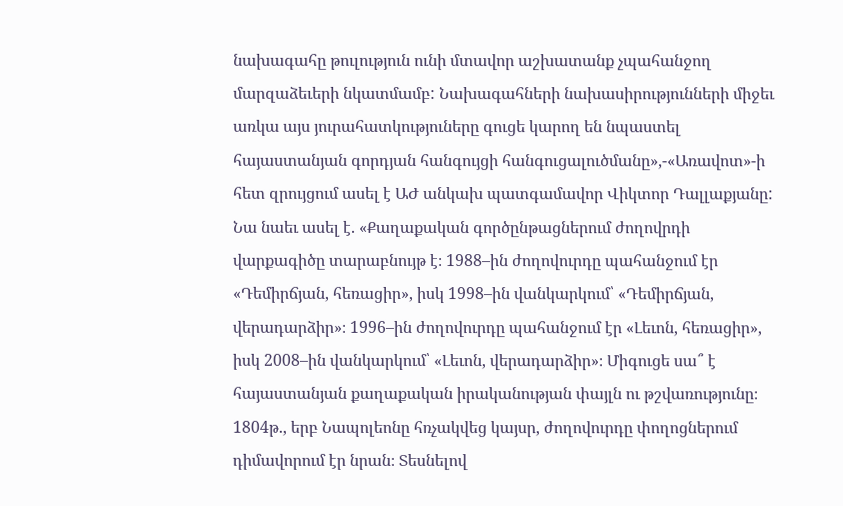նախագահը թուլություն ունի մտավոր աշխատանք չպահանջող մարզաձեւերի նկատմամբ: Նախագահների նախասիրությունների միջեւ առկա այս յուրահատկություները գուցե կարող են նպաստել հայաստանյան գորդյան հանգույցի հանգուցալուծմանը»,-«Առավոտ»-ի հետ զրույցում ասել է ԱԺ անկախ պատգամավոր Վիկտոր Դալլաքյանը:
Նա նաեւ ասել է. «Քաղաքական գործընթացներում ժողովրդի վարքագիծը տարաբնույթ է։ 1988–ին ժողովուրդը պահանջում էր «Դեմիրճյան, հեռացիր», իսկ 1998–ին վանկարկում՝ «Դեմիրճյան, վերադարձիր»։ 1996–ին ժողովուրդը պահանջում էր «Լեւոն, հեռացիր», իսկ 2008–ին վանկարկում՝ «Լեւոն, վերադարձիր»։ Միգուցե սա՞ է հայաստանյան քաղաքական իրականության փայլն ու թշվառությունը։ 1804թ., երբ Նապոլեոնը հռչակվեց կայսր, ժողովուրդը փողոցներում դիմավորում էր նրան։ Տեսնելով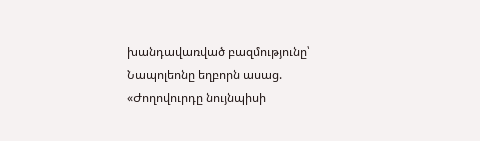խանդավառված բազմությունը՝ Նապոլեոնը եղբորն ասաց. «Ժողովուրդը նույնպիսի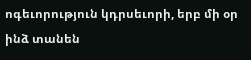ոգեւորություն կդրսեւորի, երբ մի օր ինձ տանեն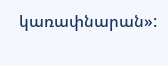կառափնարան»: